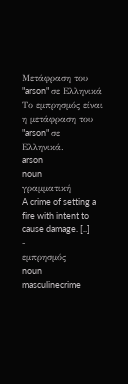Μετάφραση του "arson" σε Ελληνικά
Το εμπρησμός είναι η μετάφραση του "arson" σε Ελληνικά.
arson
noun
γραμματική
A crime of setting a fire with intent to cause damage. [..]
-
εμπρησμός
noun masculinecrime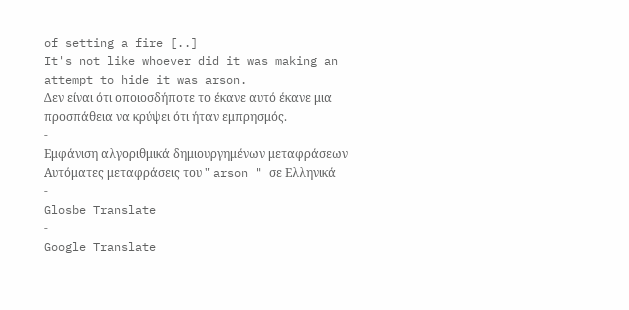of setting a fire [..]
It's not like whoever did it was making an attempt to hide it was arson.
Δεν είναι ότι οποιοσδήποτε το έκανε αυτό έκανε μια προσπάθεια να κρύψει ότι ήταν εμπρησμός.
-
Εμφάνιση αλγοριθμικά δημιουργημένων μεταφράσεων
Αυτόματες μεταφράσεις του " arson " σε Ελληνικά
-
Glosbe Translate
-
Google Translate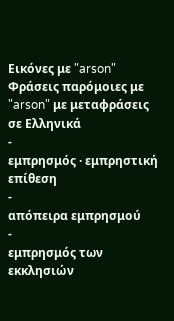Εικόνες με "arson"
Φράσεις παρόμοιες με "arson" με μεταφράσεις σε Ελληνικά
-
εμπρησμός · εμπρηστική επίθεση
-
απόπειρα εμπρησμού
-
εμπρησμός των εκκλησιών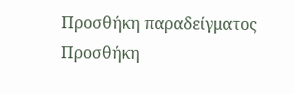Προσθήκη παραδείγματος
Προσθήκη